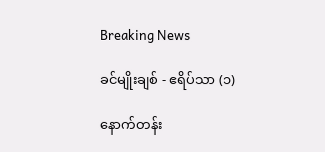Breaking News

ခင်မျိုးချစ် - ဧရိပ်သာ (၁)

နောက်တန်း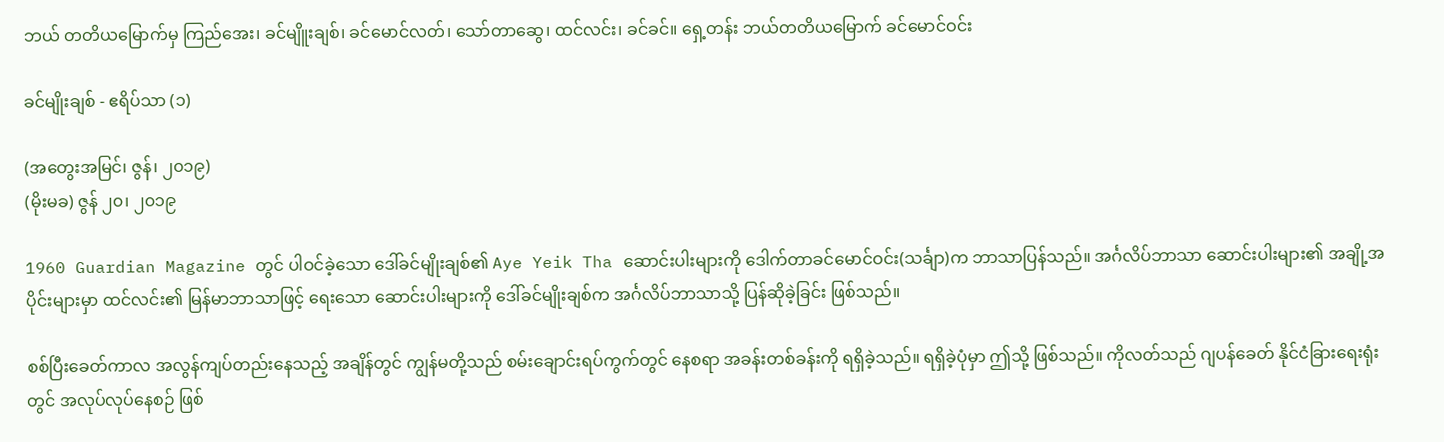ဘယ် တတိယမြောက်မှ ကြည်အေး၊ ခင်မျိူးချစ်၊ ခင်မောင်လတ်၊ သော်တာဆွေ၊ ထင်လင်း၊ ခင်ခင်။ ရှေ့တန်း ဘယ်တတိယမြောက် ခင်မောင်ဝင်း

ခင်မျိုးချစ် - ဧရိပ်သာ (၁)

(အတွေးအမြင်၊ ဇွန်၊ ၂၀၁၉)
(မိုးမခ) ဇွန် ၂၀၊ ၂၀၁၉

1960 Guardian Magazine တွင် ပါဝင်ခဲ့သော ဒေါ်ခင်မျိုးချစ်၏ Aye Yeik Tha ဆောင်းပါးများကို ဒေါက်တာခင်မောင်ဝင်း(သင်္ချာ)က ဘာသာပြန်သည်။ အင်္ဂလိပ်ဘာသာ ဆောင်းပါးများ၏ အချို့အပိုင်းများမှာ ထင်လင်း၏ မြန်မာဘာသာဖြင့် ရေးသော ဆောင်းပါးများကို ဒေါ်ခင်မျိုးချစ်က အင်္ဂလိပ်ဘာသာသို့ ပြန်ဆိုခဲ့ခြင်း ဖြစ်သည်။

စစ်ပြီးခေတ်ကာလ အလွန်ကျပ်တည်းနေသည့် အချိန်တွင် ကျွန်မတို့သည် စမ်းချောင်းရပ်ကွက်တွင် နေစရာ အခန်းတစ်ခန်းကို ရရှိခဲ့သည်။ ရရှိခဲ့ပုံမှာ ဤသို့ ဖြစ်သည်။ ကိုလတ်သည် ဂျပန်ခေတ် နိုင်ငံခြားရေးရုံးတွင် အလုပ်လုပ်နေစဉ် ဖြစ်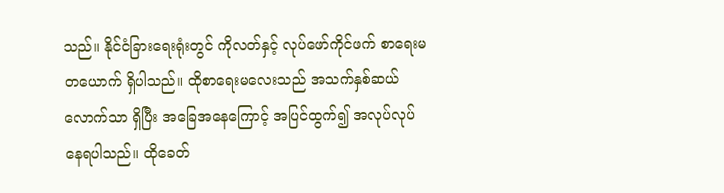သည်။ နိုင်ငံခြားရေးရုံးတွင် ကိုလတ်နှင့် လုပ်ဖော်ကိုင်ဖက် စာရေးမတယောက် ရှိပါသည်။ ထိုစာရေးမလေးသည် အသက်နှစ်ဆယ်လောက်သာ ရှိပြီး အခြေအနေကြောင့် အပြင်ထွက်၍ အလုပ်လုပ်နေရပါသည်။ ထိုခေတ်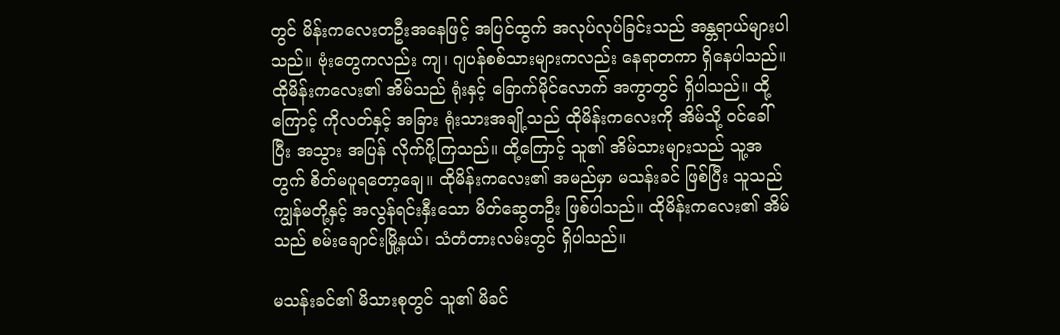တွင် မိန်းကလေးတဦးအနေဖြင့် အပြင်ထွက် အလုပ်လုပ်ခြင်းသည် အန္တရာယ်များပါသည်။ ဗုံးတွေကလည်း ကျ၊ ဂျပန်စစ်သားများကလည်း နေရာတကာ ရှိနေပါသည်။ ထိုမိန်းကလေး၏ အိမ်သည် ရုံးနှင့် ခြောက်မိုင်လောက် အကွာတွင် ရှိပါသည်။ ထို့ကြောင့် ကိုလတ်နှင့် အခြား ရုံးသားအချို့သည် ထိုမိန်းကလေးကို အိမ်သို့ ဝင်ခေါ်ပြီး အသွား အပြန် လိုက်ပို့ကြသည်။ ထို့ကြောင့် သူ၏ အိမ်သားများသည် သူ့အတွက် စိတ်မပူရတော့ချေ။ ထိုမိန်းကလေး၏ အမည်မှာ မသန်းခင် ဖြစ်ပြီး သူသည် ကျွန်မတို့နှင့် အလွန်ရင်းနှီးသော မိတ်ဆွေတဦး ဖြစ်ပါသည်။ ထိုမိန်းကလေး၏ အိမ်သည် စမ်းချောင်းမြို့နယ်၊ သံတံတားလမ်းတွင် ရှိပါသည်။

မသန်းခင်၏ မိသားစုတွင် သူ၏ မိခင်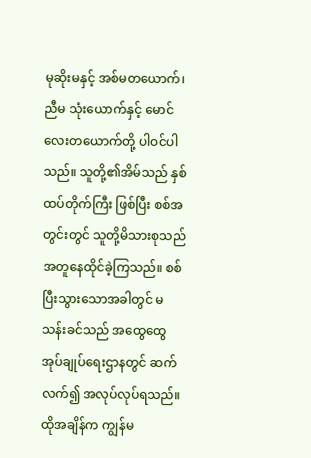မုဆိုးမနှင့် အစ်မတယောက်၊ ညီမ သုံးယောက်နှင့် မောင်လေးတယောက်တို့ ပါဝင်ပါသည်။ သူတို့၏အိမ်သည် နှစ်ထပ်တိုက်ကြီး ဖြစ်ပြီး စစ်အတွင်းတွင် သူတို့မိသားစုသည် အတူနေထိုင်ခဲ့ကြသည်။ စစ်ပြီးသွားသောအခါတွင် မသန်းခင်သည် အထွေထွေအုပ်ချုပ်ရေးဌာနတွင် ဆက်လက်၍ အလုပ်လုပ်ရသည်။ ထိုအချိန်က ကျွန်မ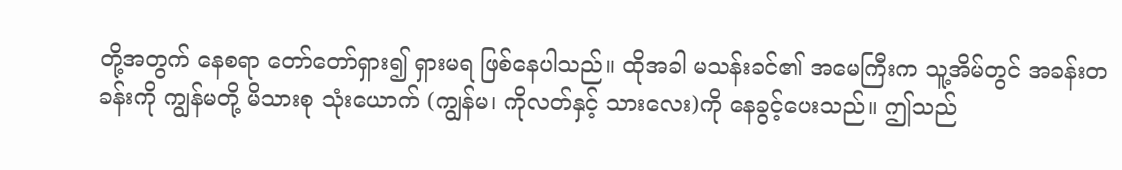တို့အတွက် နေစရာ တော်တော်ရှား၍ ရှားမရ ဖြစ်နေပါသည်။ ထိုအခါ မသန်းခင်၏ အမေကြီးက သူ့အိမ်တွင် အခန်းတခန်းကို ကျွန်မတို့ မိသားစု သုံးယောက် (ကျွန်မ၊ ကိုလတ်နှင့် သားလေး)ကို နေခွင့်ပေးသည်။ ဤသည်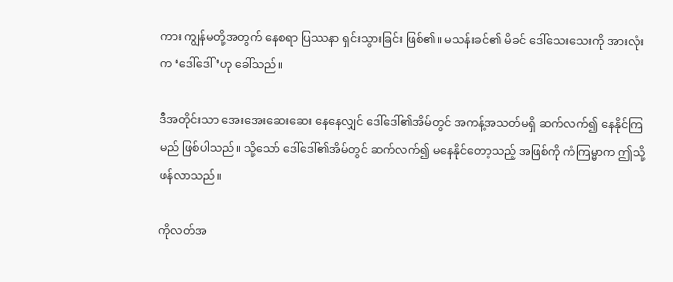ကား ကျွန်မတို့အတွက် နေစရာ ပြဿနာ ရှင်းသွားခြင်း ဖြစ်၏။ မသန်းခင်၏ မိခင် ဒေါ်သေးသေးကို အားလုံးက ‘ဒေါ်ဒေါ်’ဟု ခေါ်သည်။

ဒီအတိုင်းသာ အေးအေးဆေးဆေး နေနေလျှင် ဒေါ်ဒေါ်၏အိမ်တွင် အကန့်အသတ်မရှိ ဆက်လက်၍ နေနိုင်ကြမည် ဖြစ်ပါသည်။ သို့သော် ဒေါ်ဒေါ်၏အိမ်တွင် ဆက်လက်၍ မနေနိုင်တော့သည့် အဖြစ်ကို ကံကြမ္မာက ဤသို့ ဖန်လာသည်။

ကိုလတ်အ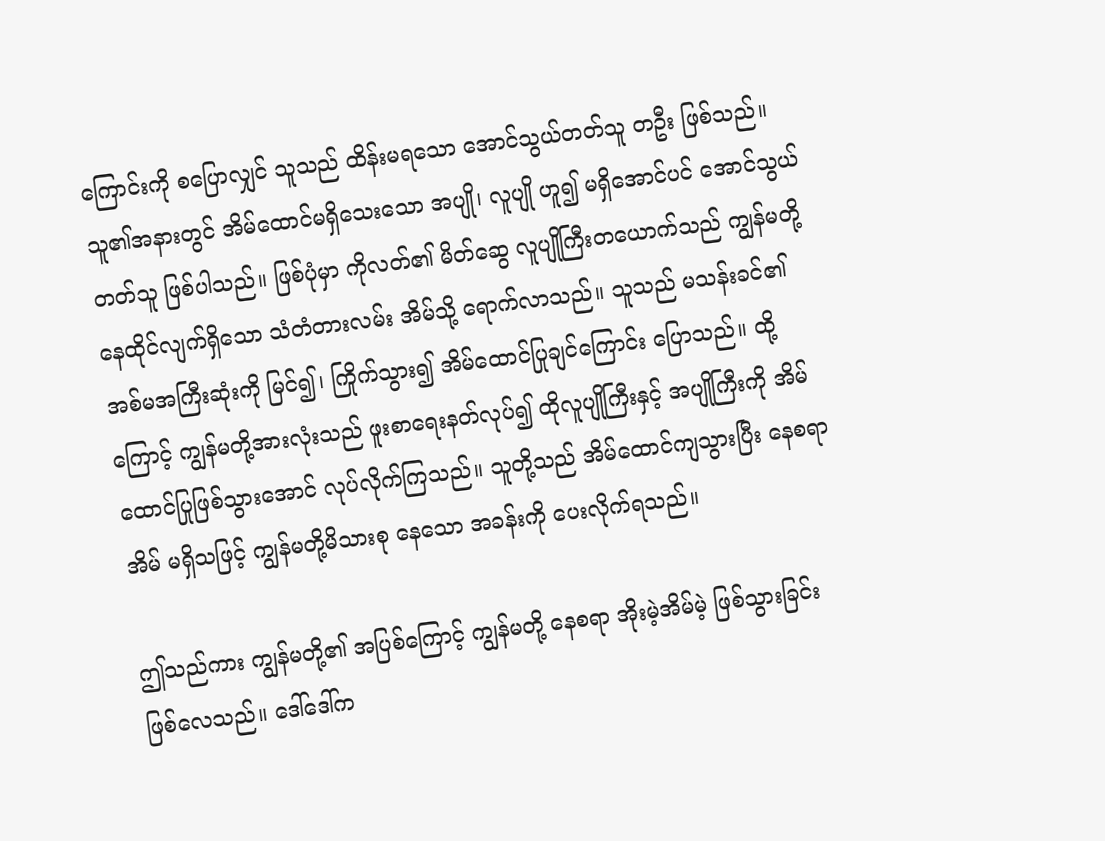ကြောင်းကို စပြောလျှင် သူသည် ထိန်းမရသော အောင်သွယ်တတ်သူ တဦး ဖြစ်သည်။ သူ၏အနားတွင် အိမ်ထောင်မရှိသေးသော အပျို၊ လူပျို ဟူ၍ မရှိအောင်ပင် အောင်သွယ်တတ်သူ ဖြစ်ပါသည်။ ဖြစ်ပုံမှာ ကိုလတ်၏ မိတ်ဆွေ လူပျိုကြီးတယောက်သည် ကျွန်မတို့ နေထိုင်လျက်ရှိသော သံတံတားလမ်း အိမ်သို့ ရောက်လာသည်။ သူသည် မသန်းခင်၏ အစ်မအကြီးဆုံးကို မြင်၍၊ ကြိုက်သွား၍ အိမ်ထောင်ပြုချင်ကြောင်း ပြောသည်။ ထို့ကြောင့် ကျွန်မတို့အားလုံးသည် ဖူးစာရေးနတ်လုပ်၍ ထိုလူပျိုကြီးနှင့် အပျိုကြီးကို အိမ်ထောင်ပြုဖြစ်သွားအောင် လုပ်လိုက်ကြသည်။ သူတို့သည် အိမ်ထောင်ကျသွားပြီး နေစရာအိမ် မရှိသဖြင့် ကျွန်မတို့မိသားစု နေသော အခန်းကို ပေးလိုက်ရသည်။

ဤသည်ကား ကျွန်မတို့၏ အပြစ်ကြောင့် ကျွန်မတို့ နေစရာ အိုးမဲ့အိမ်မဲ့ ဖြစ်သွားခြင်း ဖြစ်လေသည်။ ဒေါ်ဒေါ်က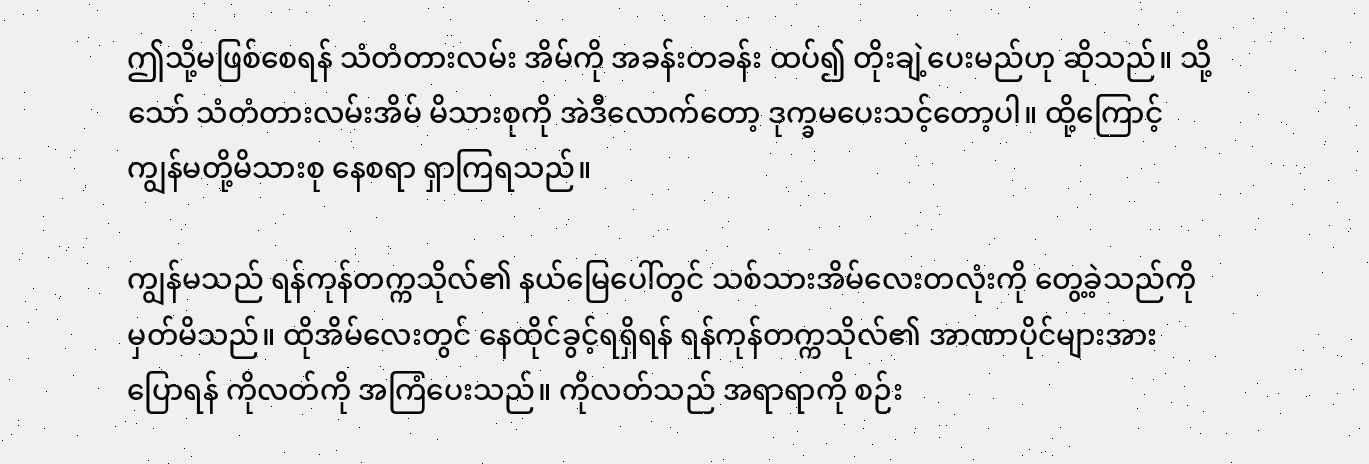ဤသို့မဖြစ်စေရန် သံတံတားလမ်း အိမ်ကို အခန်းတခန်း ထပ်၍ တိုးချဲ့ပေးမည်ဟု ဆိုသည်။ သို့သော် သံတံတားလမ်းအိမ် မိသားစုကို အဲဒီလောက်တော့ ဒုက္ခမပေးသင့်တော့ပါ။ ထို့ကြောင့် ကျွန်မတို့မိသားစု နေစရာ ရှာကြရသည်။

ကျွန်မသည် ရန်ကုန်တက္ကသိုလ်၏ နယ်မြေပေါ်တွင် သစ်သားအိမ်လေးတလုံးကို တွေ့ခဲ့သည်ကို မှတ်မိသည်။ ထိုအိမ်လေးတွင် နေထိုင်ခွင့်ရရှိရန် ရန်ကုန်တက္ကသိုလ်၏ အာဏာပိုင်များအား ပြောရန် ကိုလတ်ကို အကြံပေးသည်။ ကိုလတ်သည် အရာရာကို စဉ်း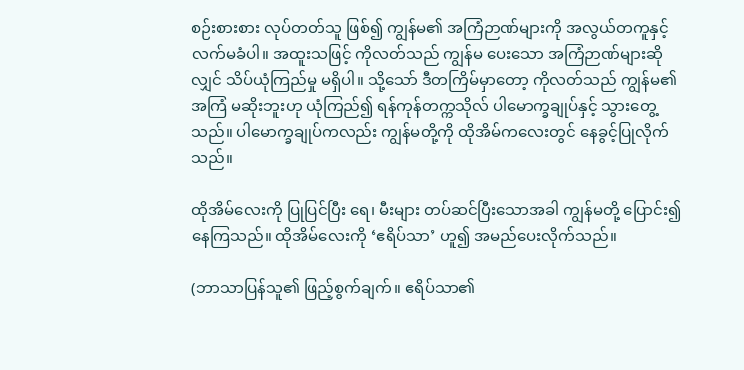စဉ်းစားစား လုပ်တတ်သူ ဖြစ်၍ ကျွန်မ၏ အကြံဉာဏ်များကို အလွယ်တကူနှင့် လက်မခံပါ။ အထူးသဖြင့် ကိုလတ်သည် ကျွန်မ ပေးသော အကြံဉာဏ်များဆိုလျှင် သိပ်ယုံကြည်မှု မရှိပါ။ သို့သော် ဒီတကြိမ်မှာတော့ ကိုလတ်သည် ကျွန်မ၏အကြံ မဆိုးဘူးဟု ယုံကြည်၍ ရန်ကုန်တက္ကသိုလ် ပါမောက္ခချုပ်နှင့် သွားတွေ့သည်။ ပါမောက္ခချုပ်ကလည်း ကျွန်မတို့ကို ထိုအိမ်ကလေးတွင် နေခွင့်ပြုလိုက်သည်။

ထိုအိမ်လေးကို ပြုပြင်ပြီး ရေ၊ မီးများ တပ်ဆင်ပြီးသောအခါ ကျွန်မတို့ ပြောင်း၍နေကြသည်။ ထိုအိမ်လေးကို ‘ဧရိပ်သာ’ ဟူ၍ အမည်ပေးလိုက်သည်။

(ဘာသာပြန်သူ၏ ဖြည့်စွက်ချက်။ ဧရိပ်သာ၏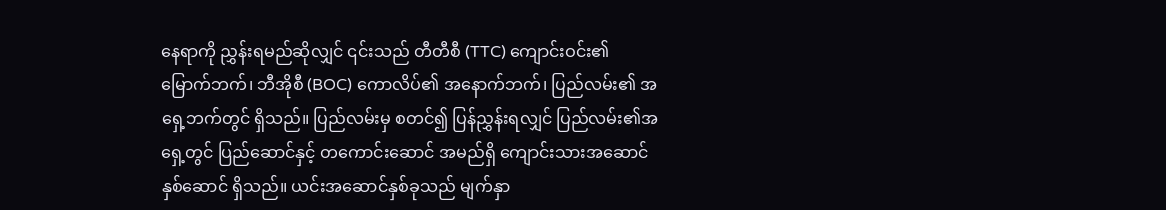နေရာကို ညွှန်းရမည်ဆိုလျှင် ၎င်းသည် တီတီစီ (TTC) ကျောင်းဝင်း၏ မြောက်ဘက်၊ ဘီအိုစီ (BOC) ကောလိပ်၏ အနောက်ဘက်၊ ပြည်လမ်း၏ အရှေ့ဘက်တွင် ရှိသည်။ ပြည်လမ်းမှ စတင်၍ ပြန်ညွှန်းရလျှင် ပြည်လမ်း၏အရှေ့တွင် ပြည်ဆောင်နှင့် တကောင်းဆောင် အမည်ရှိ ကျောင်းသားအဆောင် နှစ်ဆောင် ရှိသည်။ ယင်းအဆောင်နှစ်ခုသည် မျက်နှာ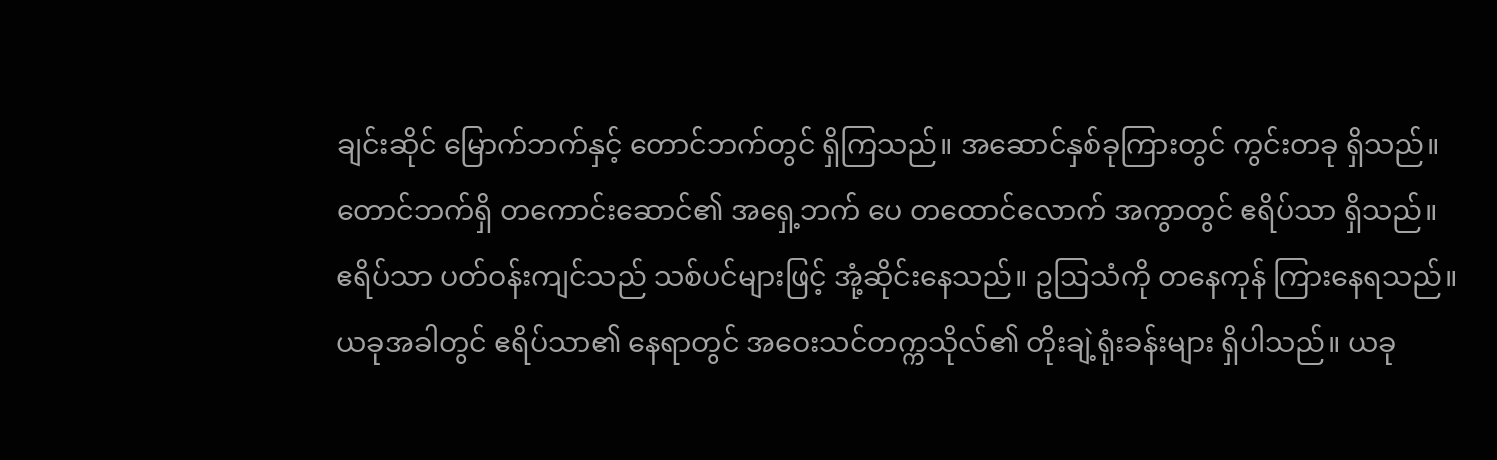ချင်းဆိုင် မြောက်ဘက်နှင့် တောင်ဘက်တွင် ရှိကြသည်။ အဆောင်နှစ်ခုကြားတွင် ကွင်းတခု ရှိသည်။ တောင်ဘက်ရှိ တကောင်းဆောင်၏ အရှေ့ဘက် ပေ တထောင်လောက် အကွာတွင် ဧရိပ်သာ ရှိသည်။ ဧရိပ်သာ ပတ်ဝန်းကျင်သည် သစ်ပင်များဖြင့် အုံ့ဆိုင်းနေသည်။ ဥဩသံကို တနေကုန် ကြားနေရသည်။ ယခုအခါတွင် ဧရိပ်သာ၏ နေရာတွင် အဝေးသင်တက္ကသိုလ်၏ တိုးချဲ့ရုံးခန်းများ ရှိပါသည်။ ယခု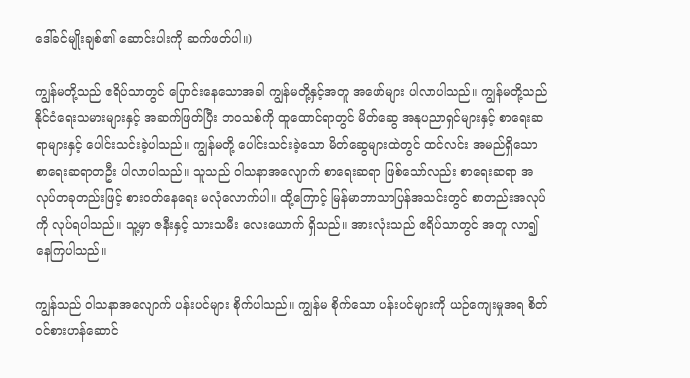ဒေါ်ခင်မျိုးချစ်၏ ဆောင်းပါးကို ဆက်ဖတ်ပါ။)

ကျွန်မတို့သည် ဧရိပ်သာတွင် ပြောင်းနေသောအခါ ကျွန်မတို့နှင့်အတူ အဖော်များ ပါလာပါသည်။ ကျွန်မတို့သည် နိုင်ငံရေးသမားများနှင့် အဆက်ဖြတ်ပြီး ဘဝသစ်ကို ထူထောင်ရာတွင် မိတ်ဆွေ အနုပညာရှင်များနှင့် စာရေးဆရာများနှင့် ပေါင်းသင်းခဲ့ပါသည်။ ကျွန်မတို့ ပေါင်းသင်းခဲ့သော မိတ်ဆွေများထဲတွင် ထင်လင်း အမည်ရှိသော စာရေးဆရာတဦး ပါလာပါသည်။ သူသည် ဝါသနာအလျောက် စာရေးဆရာ ဖြစ်သော်လည်း စာရေးဆရာ အလုပ်တခုတည်းဖြင့် စားဝတ်နေရေး မလုံလောက်ပါ။ ထို့ကြောင့် မြန်မာဘာသာပြန်အသင်းတွင် စာတည်းအလုပ်ကို လုပ်ရပါသည်။ သူ့မှာ ဇနီးနှင့် သားသမီး လေးယောက် ရှိသည်။ အားလုံးသည် ဧရိပ်သာတွင် အတူ လာ၍နေကြပါသည်။

ကျွန်သည် ဝါသနာအလျောက် ပန်းပင်များ စိုက်ပါသည်။ ကျွန်မ စိုက်သော ပန်းပင်များကို ယဉ်ကျေးမှုအရ စိတ်ဝင်စားဟန်ဆောင်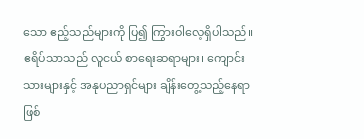သော ဧည့်သည်များကို ပြ၍ ကြွားဝါလေ့ရှိပါသည်။ ဧရိပ်သာသည် လူငယ် စာရေးဆရာများ၊ ကျောင်းသားများနှင့် အနုပညာရှင်များ ချိန်းတွေ့သည့်နေရာ ဖြစ်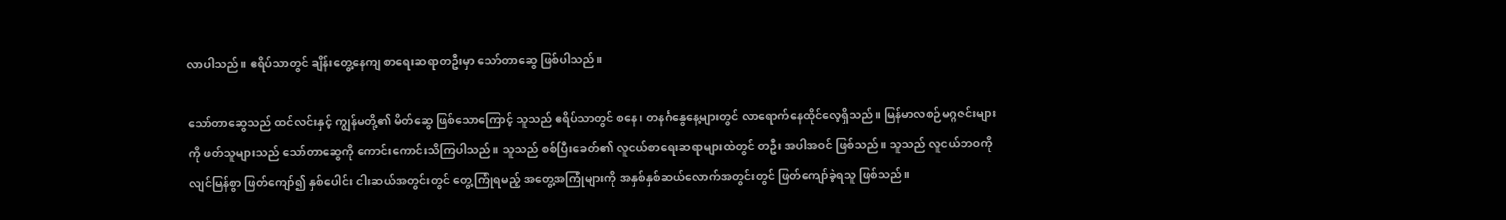လာပါသည်။ ဧရိပ်သာတွင် ချိန်းတွေ့နေကျ စာရေးဆရာတဦးမှာ သော်တာဆွေ ဖြစ်ပါသည်။

သော်တာဆွေသည် ထင်လင်းနှင့် ကျွန်မတို့၏ မိတ်ဆွေ ဖြစ်သောကြောင့် သူသည် ဧရိပ်သာတွင် စနေ၊ တနင်္ဂနွေနေ့များတွင် လာရောက်နေထိုင်လေ့ရှိသည်။ မြန်မာလစဉ်မဂ္ဂဇင်းများကို ဖတ်သူများသည် သော်တာဆွေကို ‌ကောင်းကောင်းသိကြပါသည်။ သူသည် စစ်ပြီးခေတ်၏ လူငယ်စာရေးဆရာများထဲတွင် တဦး အပါအဝင် ဖြစ်သည်။ သူသည် လူငယ်ဘဝကို လျင်မြန်စွာ ဖြတ်ကျော်၍ နှစ်ပေါင်း ငါးဆယ်အတွင်းတွင် တွေ့ကြုံရမည့် အတွေ့အကြုံများကို အနှစ်နှစ်ဆယ်လောက်အတွင်းတွင် ဖြတ်ကျော်ခဲ့ရသူ ဖြစ်သည်။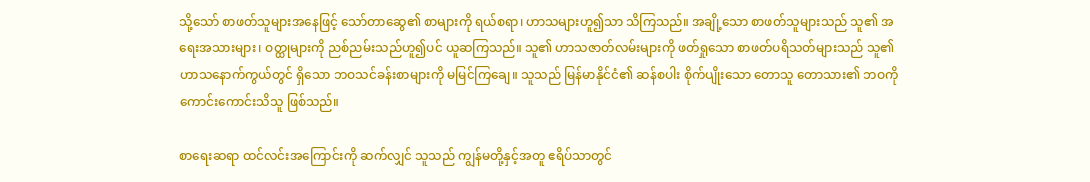သို့သော် စာဖတ်သူများအနေဖြင့် သော်တာဆွေ၏ စာများကို ရယ်စရာ၊ ဟာသများဟူ၍သာ သိကြသည်။ အချို့သော စာဖတ်သူများသည် သူ၏ အရေးအသားများ၊ ဝတ္ထုများကို ညစ်ညမ်းသည်ဟူ၍ပင် ယူဆကြသည်။ သူ၏ ဟာသဇာတ်လမ်းများကို ဖတ်ရှုသော စာဖတ်ပရိသတ်များသည် သူ၏ ဟာသနောက်ကွယ်တွင် ရှိသော ဘဝသင်ခန်းစာများကို မမြင်ကြချေ။ သူသည် မြန်မာနိုင်ငံ၏ ဆန်စပါး စိုက်ပျိုးသော တောသူ တောသား၏ ဘဝကို ကောင်းကောင်းသိသူ ဖြစ်သည်။

စာရေးဆရာ ထင်လင်းအကြောင်းကို ဆက်လျှင် သူသည် ကျွန်မတို့နှင့်အတူ ဧရိပ်သာတွင်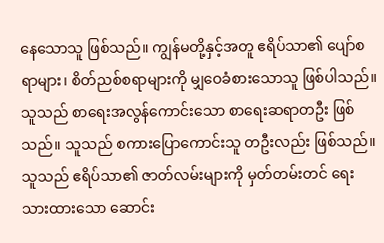နေသောသူ ဖြစ်သည်။ ကျွန်မတို့နှင့်အတူ ဧရိပ်သာ၏ ပျော်စရာများ၊ စိတ်ညစ်စရာများကို မျှဝေခံစားသောသူ ဖြစ်ပါသည်။ သူသည် စာရေးအလွန်ကောင်းသော စာရေးဆရာတဦး ဖြစ်သည်။ သူသည် စကားပြောကောင်းသူ တဦးလည်း ဖြစ်သည်။ သူသည် ဧရိပ်သာ၏ ဇာတ်လမ်းများကို မှတ်တမ်းတင် ရေးသားထားသော ဆောင်း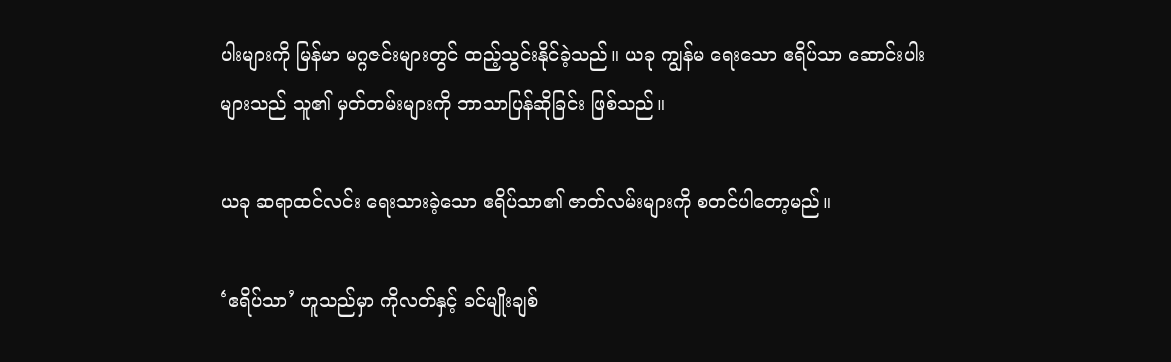ပါးများကို မြန်မာ မဂ္ဂဇင်းများတွင် ထည့်သွင်းနိုင်ခဲ့သည်။ ယခု ကျွန်မ ရေးသော ဧရိပ်သာ ဆောင်းပါးများသည် သူ၏ မှတ်တမ်းများကို ဘာသာပြန်ဆိုခြင်း ဖြစ်သည်။

ယခု ဆရာထင်လင်း ရေးသားခဲ့သော ဧရိပ်သာ၏ ဇာတ်လမ်းများကို စတင်ပါတော့မည်။

‘ဧရိပ်သာ’ ဟူသည်မှာ ကိုလတ်နှင့် ခင်မျိုးချစ်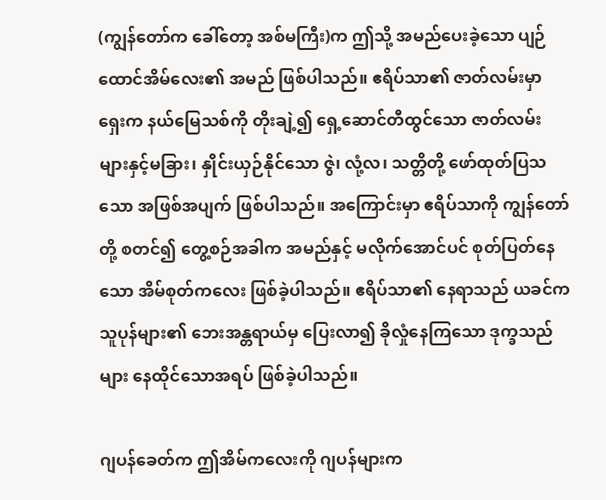(ကျွန်တော်က ခေါ်တော့ အစ်မကြီး)က ဤသို့ အမည်ပေးခဲ့သော ပျဉ်ထောင်အိမ်လေး၏ အမည် ဖြစ်ပါသည်။ ဧရိပ်သာ၏ ဇာတ်လမ်းမှာ ရှေးက နယ်မြေသစ်ကို တိုးချဲ့၍ ရှေ့ဆောင်တီထွင်သော ဇာတ်လမ်းများနှင့်မခြား၊ နှိုင်းယှဉ်နိုင်သော ဇွဲ၊ လုံ့လ၊ သတ္တိတို့ ဖော်ထုတ်ပြသသော အဖြစ်အပျက် ဖြစ်ပါသည်။ အကြောင်းမှာ ဧရိပ်သာကို ကျွန်တော်တို့ စတင်၍ တွေ့စဉ်အခါက အမည်နှင့် မလိုက်အောင်ပင် စုတ်ပြတ်နေသော အိမ်စုတ်ကလေး ဖြစ်ခဲ့ပါသည်။ ဧရိပ်သာ၏ နေရာသည် ယခင်က သူပုန်များ၏ ဘေးအန္တရာယ်မှ ပြေးလာ၍ ခိုလှုံနေကြသော ဒုက္ခသည်များ နေထိုင်သောအရပ် ဖြစ်ခဲ့ပါသည်။

ဂျပန်ခေတ်က ဤအိမ်ကလေးကို ဂျပန်များက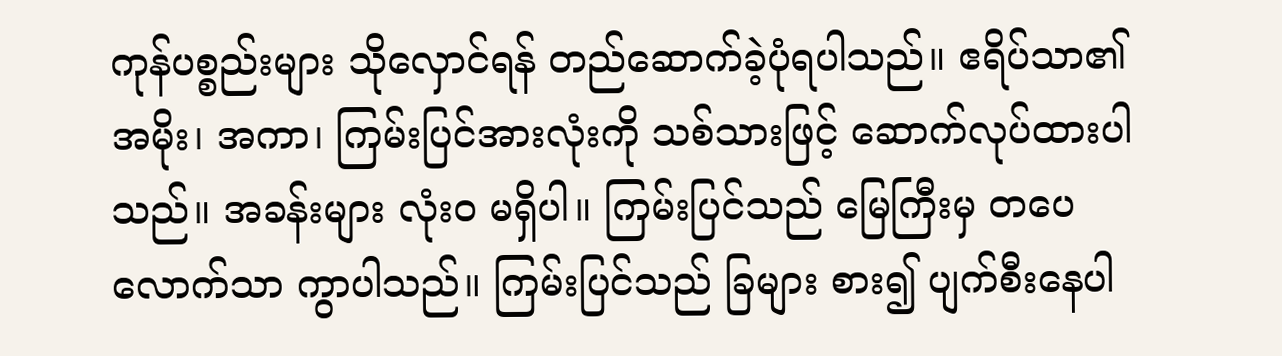ကုန်ပစ္စည်းများ သိုလှောင်ရန် တည်ဆောက်ခဲ့ပုံရပါသည်။ ဧရိပ်သာ၏ အမိုး၊ အကာ၊ ကြမ်းပြင်အားလုံးကို သစ်သားဖြင့် ဆောက်လုပ်ထားပါသည်။ အခန်းများ လုံးဝ မရှိပါ။ ကြမ်းပြင်သည် မြေကြီးမှ တပေလောက်သာ ကွာပါသည်။ ကြမ်းပြင်သည် ခြများ စား၍ ပျက်စီးနေပါ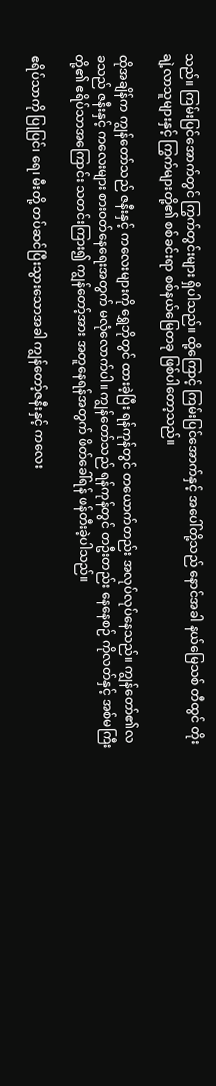သည်။ ကြမ်းပြင်အောက်တွင် ကြွက်တွင်းများ ရှိပါသည်။ ထို့ကြောင့် ကြမ်းပြင်အောက်နှင့် အပေါ်တို့သည် နောင်အခါ နယ်မြေသစ် တီထွင် တိုးချဲ့လာသူများနှင့် ကြွက်များတို့၏ စစ်ခင်းရာ စစ်နယ်မြေတခု ဖြစ်ပါတော့သည်။

ထိုအချိန်က ကျွန်တော်သည် ဇနီးနှင့် ကလေးများကို ရွှေဘိုတွင် ထားခဲ့ပြီး ရန်ကုန်တွင် တယောက်တည်း အလုပ်လုပ်နေသည်။ ကျွန်‌တော်၏လခသည် ဇနီးနှင့် ကလေးများ စားဝတ်နေရေးအတွက် မလုံလောက်ပါ။ ကျွန်တော်သည် ရန်ကုန်တွင် တဦးတည်း နေနေစဉ် ကိုလတ်နှင့် အစ်မကြီးတို့၏ ဧရိပ်သာအကြောင်း သတင်းကြား၍ ကျွန်တော့်အား အတူနေရန်အတွက် ဖိတ်ခေါ်ရန် ဖန်တီးခဲ့ပါသည်။

ဧရိပ်သာကို ပြုပြင်၊ ရေ၊ မီးတို့ တပ်ဆင်ပြီးသွားသောအခါ ကျွန်တော့်ဇနီးနှင့် ကလေး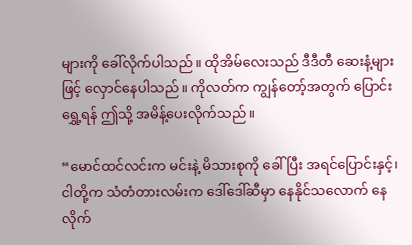များကို ခေါ်လိုက်ပါသည်။ ထိုအိမ်လေးသည် ဒီဒီတီ ဆေးနံ့များဖြင့် လှောင်နေပါသည်။ ကိုလတ်က ကျွန်တော့်အတွက် ပြောင်းရွှေ့ရန် ဤသို့ အမိန့်ပေးလိုက်သည်။

“မောင်ထင်လင်းက မင်းနဲ့ မိသားစုကို ခေါ်ပြီး အရင်ပြောင်းနှင့်၊ ငါတို့က သံတံတားလမ်းက ဒေါ်ဒေါ်ဆီမှာ နေနိုင်သလောက် နေလိုက်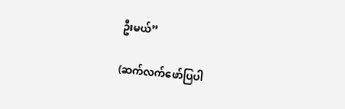ဦးမယ်”

(ဆက်လက်ဖော်ပြပါ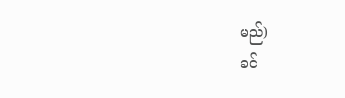မည်)
ခင်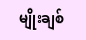မျိုးချစ်